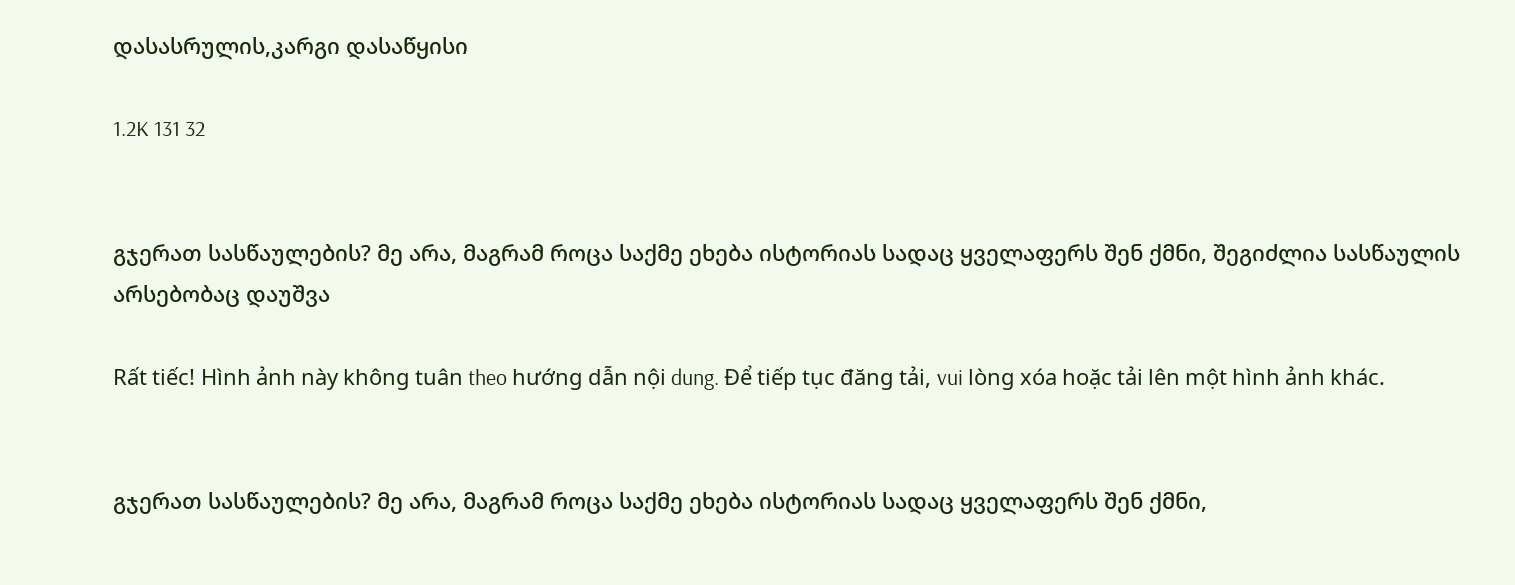დასასრულის,კარგი დასაწყისი

1.2K 131 32


გჯერათ სასწაულების? მე არა, მაგრამ როცა საქმე ეხება ისტორიას სადაც ყველაფერს შენ ქმნი, შეგიძლია სასწაულის არსებობაც დაუშვა

Rất tiếc! Hình ảnh này không tuân theo hướng dẫn nội dung. Để tiếp tục đăng tải, vui lòng xóa hoặc tải lên một hình ảnh khác.


გჯერათ სასწაულების? მე არა, მაგრამ როცა საქმე ეხება ისტორიას სადაც ყველაფერს შენ ქმნი,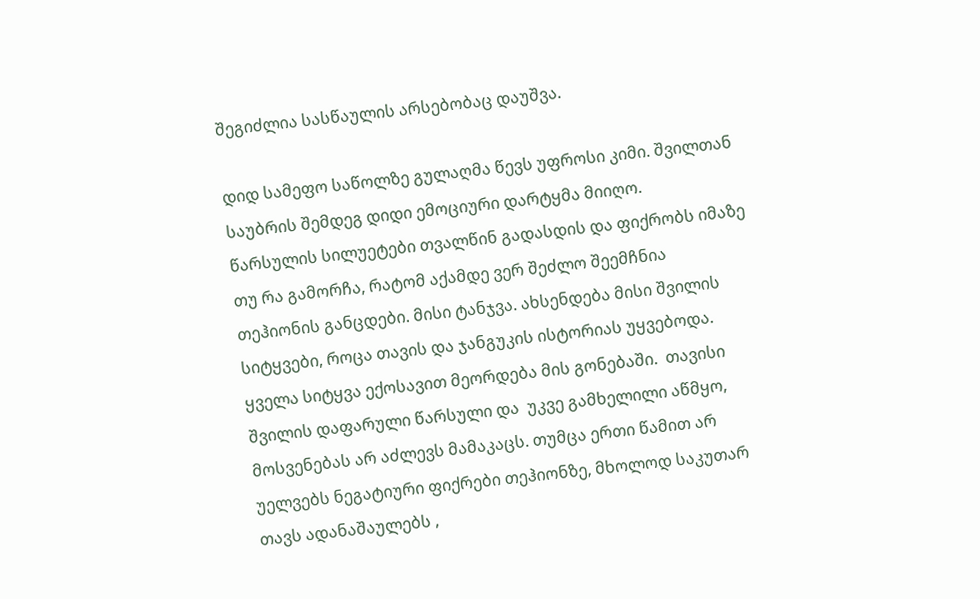შეგიძლია სასწაულის არსებობაც დაუშვა.

დიდ სამეფო საწოლზე გულაღმა წევს უფროსი კიმი. შვილთან საუბრის შემდეგ დიდი ემოციური დარტყმა მიიღო.
წარსულის სილუეტები თვალწინ გადასდის და ფიქრობს იმაზე თუ რა გამორჩა, რატომ აქამდე ვერ შეძლო შეემჩნია თეჰიონის განცდები. მისი ტანჯვა. ახსენდება მისი შვილის სიტყვები, როცა თავის და ჯანგუკის ისტორიას უყვებოდა. ყველა სიტყვა ექოსავით მეორდება მის გონებაში.  თავისი შვილის დაფარული წარსული და  უკვე გამხელილი აწმყო, მოსვენებას არ აძლევს მამაკაცს. თუმცა ერთი წამით არ უელვებს ნეგატიური ფიქრები თეჰიონზე, მხოლოდ საკუთარ თავს ადანაშაულებს ,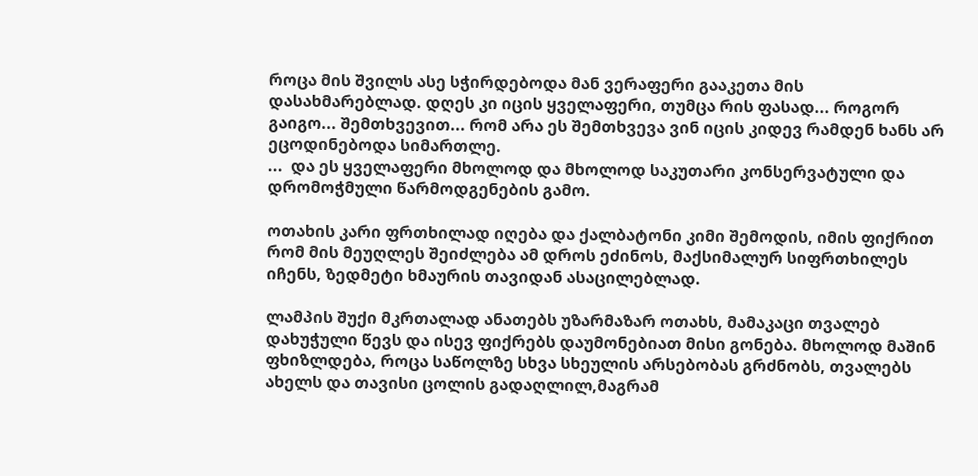როცა მის შვილს ასე სჭირდებოდა მან ვერაფერი გააკეთა მის დასახმარებლად. დღეს კი იცის ყველაფერი, თუმცა რის ფასად... როგორ გაიგო... შემთხვევით... რომ არა ეს შემთხვევა ვინ იცის კიდევ რამდენ ხანს არ ეცოდინებოდა სიმართლე.
...  და ეს ყველაფერი მხოლოდ და მხოლოდ საკუთარი კონსერვატული და დრომოჭმული წარმოდგენების გამო.

ოთახის კარი ფრთხილად იღება და ქალბატონი კიმი შემოდის, იმის ფიქრით რომ მის მეუღლეს შეიძლება ამ დროს ეძინოს, მაქსიმალურ სიფრთხილეს იჩენს, ზედმეტი ხმაურის თავიდან ასაცილებლად.

ლამპის შუქი მკრთალად ანათებს უზარმაზარ ოთახს, მამაკაცი თვალებ დახუჭული წევს და ისევ ფიქრებს დაუმონებიათ მისი გონება. მხოლოდ მაშინ ფხიზლდება, როცა საწოლზე სხვა სხეულის არსებობას გრძნობს, თვალებს ახელს და თავისი ცოლის გადაღლილ,მაგრამ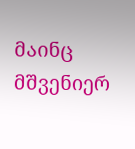მაინც მშვენიერ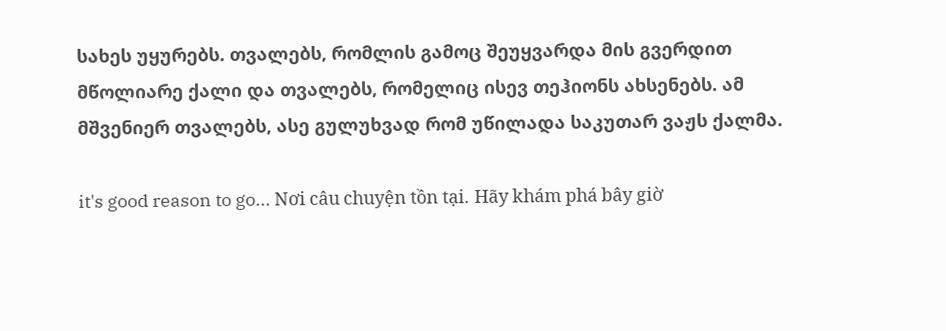სახეს უყურებს. თვალებს, რომლის გამოც შეუყვარდა მის გვერდით მწოლიარე ქალი და თვალებს, რომელიც ისევ თეჰიონს ახსენებს. ამ მშვენიერ თვალებს, ასე გულუხვად რომ უწილადა საკუთარ ვაჟს ქალმა.

it's good reason to go... Nơi câu chuyện tồn tại. Hãy khám phá bây giờ